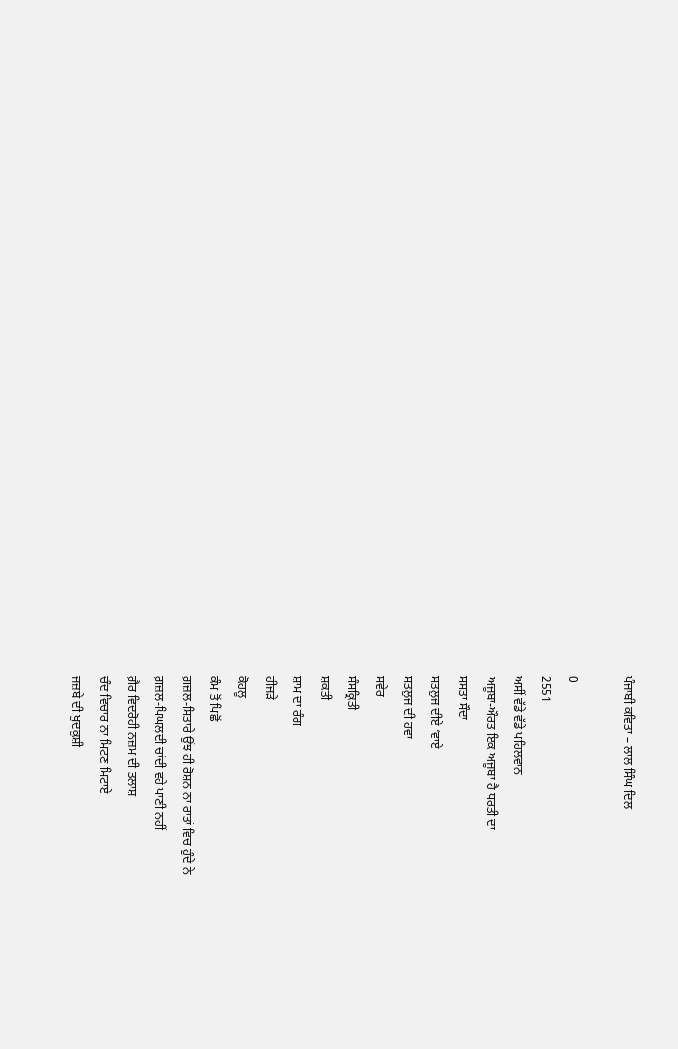ਪੰਜਾਬੀ ਕਵਿਤਾ – ਲਾਲ ਸਿੰਘ ਦਿਲ

0
2551
ਅਸੀਂ ਵੱਡੇ ਵੱਡੇ ਪਹਿਲਵਾਨ
ਅਜੂਬਾ-ਔਰਤ ਇਕ ਅਜੂਬਾ ਹੈ ਧਰਤੀ ਦਾ
ਸਸਤਾ ਸੌਦਾ
ਸਤਲੁਜ ਦੀਏ ‘ਵਾਏ
ਸਤਲੁਜ ਦੀ ਹਵਾ
ਸਵੇਰ
ਸੰਸਕ੍ਰਿਤੀ
ਸ਼ਕਤੀ
ਸ਼ਾਮ ਦਾ ਰੰਗ
ਹੀਜੜੇ
ਕੋਹਲੂ
ਕੰਮ ਤੋਂ ਪਿਛੋਂ
ਗ਼ਜ਼ਲ-ਸਿਤਾਰੇ ਉਂਝ ਹੀ ਰੋਸ਼ਨ ਨਾ ਰਾਤਾਂ ਵਿਚ ਹੁੰਦੇ ਨੇ
ਗ਼ਜ਼ਲ-ਪਿਘਲਦੀ ਚਾਂਦੀ ਵਹੇ ਪਾਣੀ ਨਹੀਂ
ਗ਼ੈਰ ਵਿਦਰੋਹੀ ਨਜ਼ਮ ਦੀ ਤਲਾਸ਼
ਚੰਦ ਵਿਚਾਰ ਨਾ ਮਿਟਣ ਮਿਟਾਏ
ਜਜ਼ਬੇ ਦੀ ਖੁਦਕੁਸ਼ੀ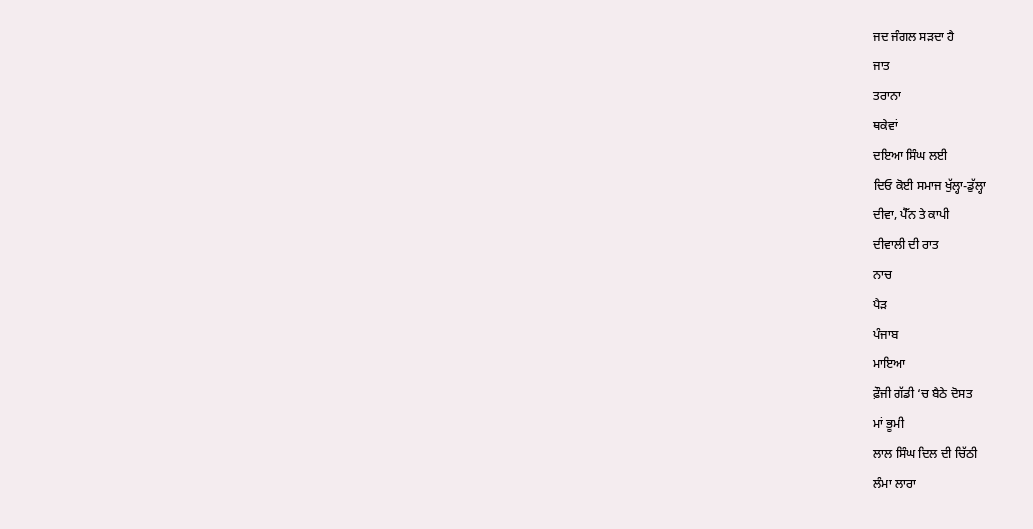ਜਦ ਜੰਗਲ ਸੜਦਾ ਹੈ
ਜਾਤ
ਤਰਾਨਾ
ਥਕੇਵਾਂ
ਦਇਆ ਸਿੰਘ ਲਈ
ਦਿਓ ਕੋਈ ਸਮਾਜ ਖੁੱਲ੍ਹਾ-ਡੁੱਲ੍ਹਾ
ਦੀਵਾ, ਪੈੱਨ ਤੇ ਕਾਪੀ
ਦੀਵਾਲੀ ਦੀ ਰਾਤ
ਨਾਚ
ਪੈੜ
ਪੰਜਾਬ
ਮਾਇਆ
ਫ਼ੌਜੀ ਗੱਡੀ ‘ਚ ਬੈਠੇ ਦੋਸਤ
ਮਾਂ ਭੂਮੀ
ਲਾਲ ਸਿੰਘ ਦਿਲ ਦੀ ਚਿੱਠੀ
ਲੰਮਾ ਲਾਰਾ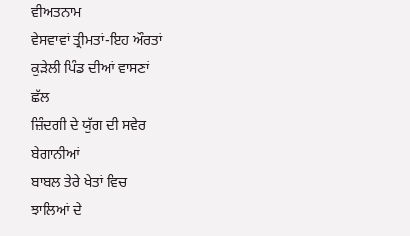ਵੀਅਤਨਾਮ
ਵੇਸਵਾਵਾਂ ਤ੍ਰੀਮਤਾਂ-ਇਹ ਔਰਤਾਂ
ਕੁੜੇਲੀ ਪਿੰਡ ਦੀਆਂ ਵਾਸਣਾਂ
ਛੱਲ
ਜ਼ਿੰਦਗੀ ਦੇ ਯੁੱਗ ਦੀ ਸਵੇਰ
ਬੇਗਾਨੀਆਂ
ਬਾਬਲ ਤੇਰੇ ਖੇਤਾਂ ਵਿਚ
ਝਾਲਿਆਂ ਦੇ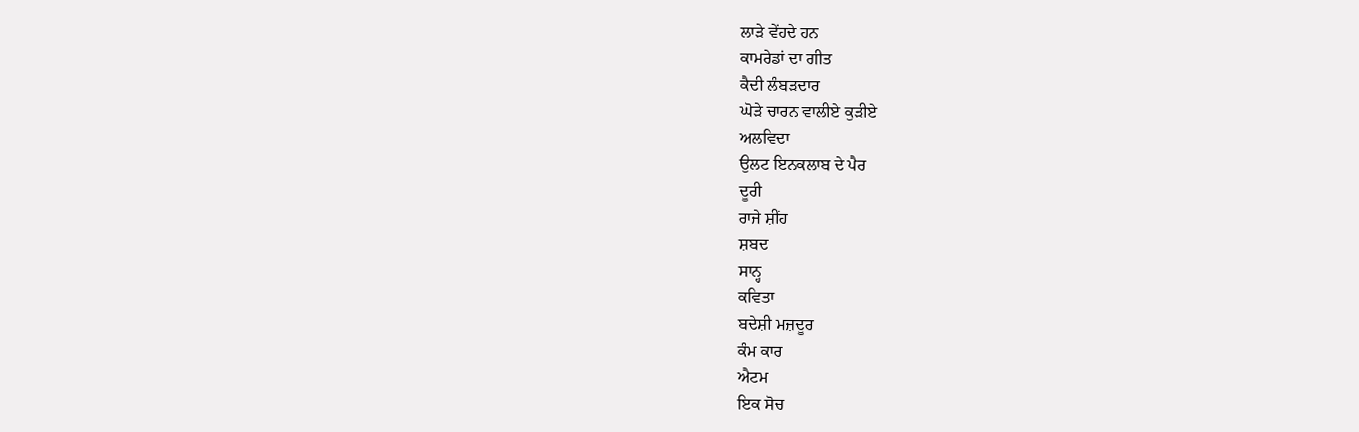ਲਾੜੇ ਵੇਂਹਦੇ ਹਨ
ਕਾਮਰੇਡਾਂ ਦਾ ਗੀਤ
ਕੈਦੀ ਲੰਬੜਦਾਰ
ਘੋੜੇ ਚਾਰਨ ਵਾਲੀਏ ਕੁੜੀਏ
ਅਲਵਿਦਾ
ਉਲਟ ਇਨਕਲਾਬ ਦੇ ਪੈਰ
ਦੂਰੀ
ਰਾਜੇ ਸ਼ੀਂਹ
ਸ਼ਬਦ
ਸਾਨ੍ਹ
ਕਵਿਤਾ
ਬਦੇਸ਼ੀ ਮਜ਼ਦੂਰ
ਕੰਮ ਕਾਰ
ਐਟਮ
ਇਕ ਸੋਚ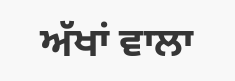ਅੱਖਾਂ ਵਾਲਾ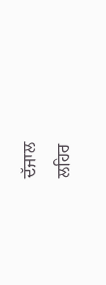ਦੱਜਾਲ
ਲਹਿਰ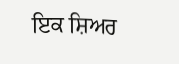ਇਕ ਸ਼ਿਅਰ